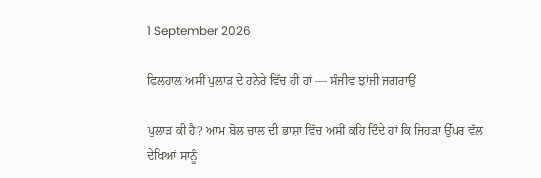1 September 2026

ਫਿਲਹਾਲ ਅਸੀਂ ਪੁਲਾੜ ਦੇ ਹਨੇਰੇ ਵਿੱਚ ਹੀ ਹਾਂ — ਸੰਜੀਵ ਝਾਂਜੀ ਜਗਰਾਉਂ

ਪੁਲਾੜ ਕੀ ਹੈ? ਆਮ ਬੋਲ ਚਾਲ ਦੀ ਭਾਸ਼ਾ ਵਿੱਚ ਅਸੀਂ ਕਹਿ ਦਿੰਦੇ ਹਾਂ ਕਿ ਜਿਹੜਾ ਉੱਪਰ ਵੱਲ ਦੇਖਿਆਂ ਸਾਨੂੰ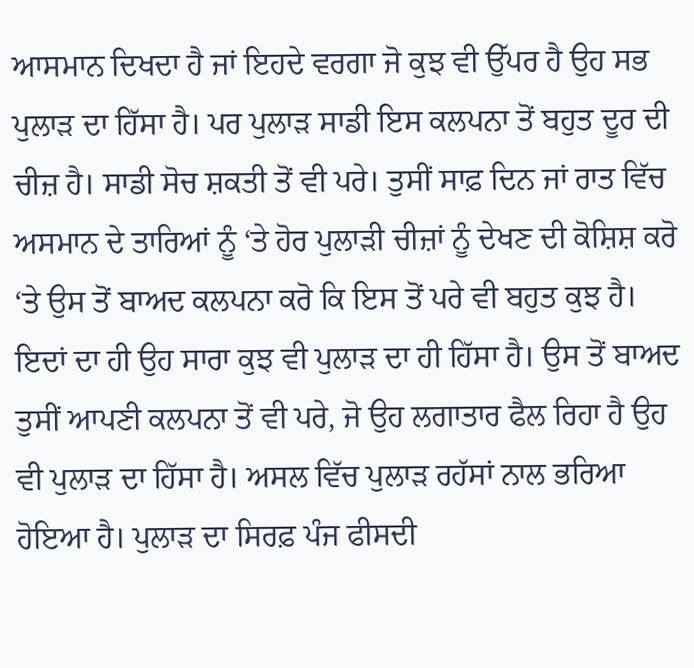ਆਸਮਾਨ ਦਿਖਦਾ ਹੈ ਜਾਂ ਇਹਦੇ ਵਰਗਾ ਜੋ ਕੁਝ ਵੀ ਉੱਪਰ ਹੈ ਉਹ ਸਭ ਪੁਲਾੜ ਦਾ ਹਿੱਸਾ ਹੈ। ਪਰ ਪੁਲਾੜ ਸਾਡੀ ਇਸ ਕਲਪਨਾ ਤੋਂ ਬਹੁਤ ਦੂਰ ਦੀ ਚੀਜ਼ ਹੈ। ਸਾਡੀ ਸੋਚ ਸ਼ਕਤੀ ਤੋਂ ਵੀ ਪਰੇ। ਤੁਸੀਂ ਸਾਫ਼ ਦਿਨ ਜਾਂ ਰਾਤ ਵਿੱਚ ਅਸਮਾਨ ਦੇ ਤਾਰਿਆਂ ਨੂੰ ‘ਤੇ ਹੋਰ ਪੁਲਾੜੀ ਚੀਜ਼ਾਂ ਨੂੰ ਦੇਖਣ ਦੀ ਕੋਸ਼ਿਸ਼ ਕਰੋ ‘ਤੇ ਉਸ ਤੋਂ ਬਾਅਦ ਕਲਪਨਾ ਕਰੋ ਕਿ ਇਸ ਤੋਂ ਪਰੇ ਵੀ ਬਹੁਤ ਕੁਝ ਹੈ। ਇਦਾਂ ਦਾ ਹੀ ਉਹ ਸਾਰਾ ਕੁਝ ਵੀ ਪੁਲਾੜ ਦਾ ਹੀ ਹਿੱਸਾ ਹੈ। ਉਸ ਤੋਂ ਬਾਅਦ ਤੁਸੀਂ ਆਪਣੀ ਕਲਪਨਾ ਤੋਂ ਵੀ ਪਰੇ, ਜੋ ਉਹ ਲਗਾਤਾਰ ਫੈਲ ਰਿਹਾ ਹੈ ਉਹ ਵੀ ਪੁਲਾੜ ਦਾ ਹਿੱਸਾ ਹੈ। ਅਸਲ ਵਿੱਚ ਪੁਲਾੜ ਰਹੱਸਾਂ ਨਾਲ ਭਰਿਆ ਹੋਇਆ ਹੈ। ਪੁਲਾੜ ਦਾ ਸਿਰਫ਼ ਪੰਜ ਫੀਸਦੀ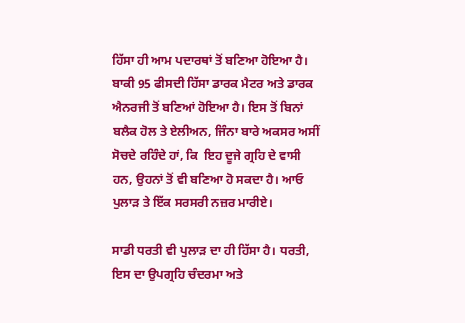ਹਿੱਸਾ ਹੀ ਆਮ ਪਦਾਰਥਾਂ ਤੋਂ ਬਣਿਆ ਹੋਇਆ ਹੈ। ਬਾਕੀ 95 ਫੀਸਦੀ ਹਿੱਸਾ ਡਾਰਕ ਮੈਟਰ ਅਤੇ ਡਾਰਕ ਐਨਰਜੀ ਤੋਂ ਬਣਿਆਂ ਹੋਇਆ ਹੈ। ਇਸ ਤੋਂ ਬਿਨਾਂ ਬਲੈਕ ਹੋਲ ਤੇ ਏਲੀਅਨ, ਜਿੰਨਾ ਬਾਰੇ ਅਕਸਰ ਅਸੀਂ ਸੋਚਦੇ ਰਹਿੰਦੇ ਹਾਂ, ਕਿ  ਇਹ ਦੂਜੇ ਗ੍ਰਹਿ ਦੇ ਵਾਸੀ ਹਨ, ਉਹਨਾਂ ਤੋਂ ਵੀ ਬਣਿਆ ਹੋ ਸਕਦਾ ਹੈ। ਆਓ ਪੁਲਾੜ ਤੇ ਇੱਕ ਸਰਸਰੀ ਨਜ਼ਰ ਮਾਰੀਏ।

ਸਾਡੀ ਧਰਤੀ ਵੀ ਪੁਲਾੜ ਦਾ ਹੀ ਹਿੱਸਾ ਹੈ। ਧਰਤੀ, ਇਸ ਦਾ ਉਪਗ੍ਰਹਿ ਚੰਦਰਮਾ ਅਤੇ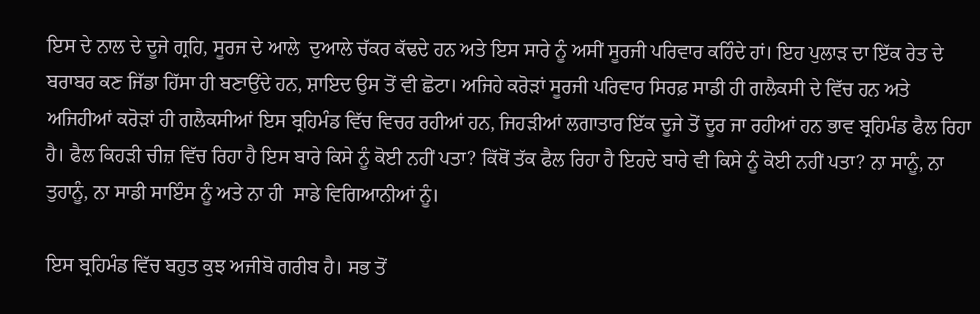ਇਸ ਦੇ ਨਾਲ ਦੇ ਦੂਜੇ ਗ੍ਰਹਿ, ਸੂਰਜ ਦੇ ਆਲੇ  ਦੁਆਲੇ ਚੱਕਰ ਕੱਢਦੇ ਹਨ ਅਤੇ ਇਸ ਸਾਰੇ ਨੂੰ ਅਸੀਂ ਸੂਰਜੀ ਪਰਿਵਾਰ ਕਹਿੰਦੇ ਹਾਂ। ਇਹ ਪੁਲਾੜ ਦਾ ਇੱਕ ਰੇਤ ਦੇ ਬਰਾਬਰ ਕਣ ਜਿੱਡਾ ਹਿੱਸਾ ਹੀ ਬਣਾਉਂਦੇ ਹਨ, ਸ਼ਾਇਦ ਉਸ ਤੋਂ ਵੀ ਛੋਟਾ। ਅਜਿਹੇ ਕਰੋੜਾਂ ਸੂਰਜੀ ਪਰਿਵਾਰ ਸਿਰਫ਼ ਸਾਡੀ ਹੀ ਗਲੈਕਸੀ ਦੇ ਵਿੱਚ ਹਨ ਅਤੇ ਅਜਿਹੀਆਂ ਕਰੋੜਾਂ ਹੀ ਗਲੈਕਸੀਆਂ ਇਸ ਬ੍ਰਹਿਮੰਡ ਵਿੱਚ ਵਿਚਰ ਰਹੀਆਂ ਹਨ, ਜਿਹੜੀਆਂ ਲਗਾਤਾਰ ਇੱਕ ਦੂਜੇ ਤੋਂ ਦੂਰ ਜਾ ਰਹੀਆਂ ਹਨ ਭਾਵ ਬ੍ਰਹਿਮੰਡ ਫੈਲ ਰਿਹਾ ਹੈ। ਫੈਲ ਕਿਹੜੀ ਚੀਜ਼ ਵਿੱਚ ਰਿਹਾ ਹੈ ਇਸ ਬਾਰੇ ਕਿਸੇ ਨੂੰ ਕੋਈ ਨਹੀਂ ਪਤਾ? ਕਿੱਥੋਂ ਤੱਕ ਫੈਲ ਰਿਹਾ ਹੈ ਇਹਦੇ ਬਾਰੇ ਵੀ ਕਿਸੇ ਨੂੰ ਕੋਈ ਨਹੀਂ ਪਤਾ? ਨਾ ਸਾਨੂੰ, ਨਾ ਤੁਹਾਨੂੰ, ਨਾ ਸਾਡੀ ਸਾਇੰਸ ਨੂੰ ਅਤੇ ਨਾ ਹੀ  ਸਾਡੇ ਵਿਗਿਆਨੀਆਂ ਨੂੰ।

ਇਸ ਬ੍ਰਹਿਮੰਡ ਵਿੱਚ ਬਹੁਤ ਕੁਝ ਅਜੀਬੋ ਗਰੀਬ ਹੈ। ਸਭ ਤੋਂ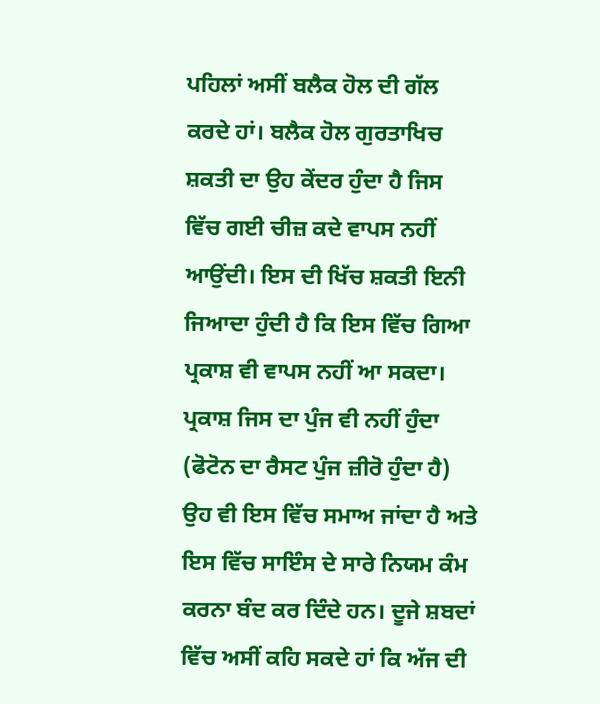ਪਹਿਲਾਂ ਅਸੀਂ ਬਲੈਕ ਹੋਲ ਦੀ ਗੱਲ ਕਰਦੇ ਹਾਂ। ਬਲੈਕ ਹੋਲ ਗੁਰਤਾਖਿਚ ਸ਼ਕਤੀ ਦਾ ਉਹ ਕੇਂਦਰ ਹੁੰਦਾ ਹੈ ਜਿਸ ਵਿੱਚ ਗਈ ਚੀਜ਼ ਕਦੇ ਵਾਪਸ ਨਹੀਂ ਆਉਂਦੀ। ਇਸ ਦੀ ਖਿੱਚ ਸ਼ਕਤੀ ਇਨੀ ਜਿਆਦਾ ਹੁੰਦੀ ਹੈ ਕਿ ਇਸ ਵਿੱਚ ਗਿਆ ਪ੍ਰਕਾਸ਼ ਵੀ ਵਾਪਸ ਨਹੀਂ ਆ ਸਕਦਾ। ਪ੍ਰਕਾਸ਼ ਜਿਸ ਦਾ ਪੁੰਜ ਵੀ ਨਹੀਂ ਹੁੰਦਾ (ਫੋਟੋਨ ਦਾ ਰੈਸਟ ਪੁੰਜ ਜ਼ੀਰੋ ਹੁੰਦਾ ਹੈ) ਉਹ ਵੀ ਇਸ ਵਿੱਚ ਸਮਾਅ ਜਾਂਦਾ ਹੈ ਅਤੇ ਇਸ ਵਿੱਚ ਸਾਇੰਸ ਦੇ ਸਾਰੇ ਨਿਯਮ ਕੰਮ ਕਰਨਾ ਬੰਦ ਕਰ ਦਿੰਦੇ ਹਨ। ਦੂਜੇ ਸ਼ਬਦਾਂ ਵਿੱਚ ਅਸੀਂ ਕਹਿ ਸਕਦੇ ਹਾਂ ਕਿ ਅੱਜ ਦੀ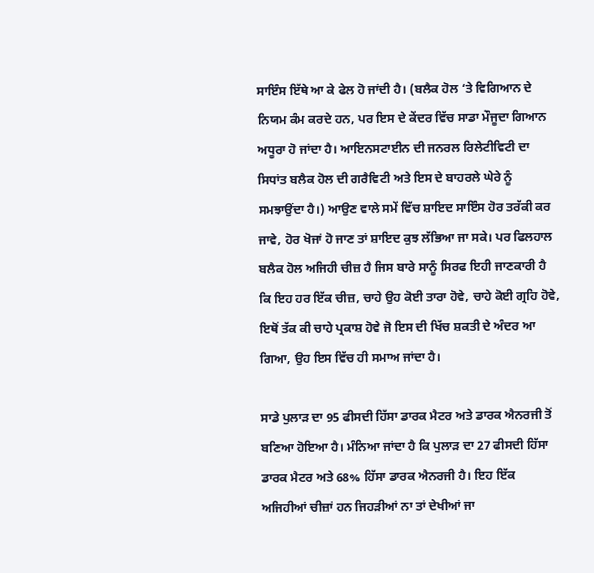ਸਾਇੰਸ ਇੱਥੇ ਆ ਕੇ ਫੇਲ ਹੋ ਜਾਂਦੀ ਹੈ। (ਬਲੈਕ ਹੋਲ ‘ਤੇ ਵਿਗਿਆਨ ਦੇ ਨਿਯਮ ਕੰਮ ਕਰਦੇ ਹਨ, ਪਰ ਇਸ ਦੇ ਕੇਂਦਰ ਵਿੱਚ ਸਾਡਾ ਮੌਜੂਦਾ ਗਿਆਨ ਅਧੂਰਾ ਹੋ ਜਾਂਦਾ ਹੈ। ਆਇਨਸਟਾਈਨ ਦੀ ਜਨਰਲ ਰਿਲੇਟੀਵਿਟੀ ਦਾ ਸਿਧਾਂਤ ਬਲੈਕ ਹੋਲ ਦੀ ਗਰੈਵਿਟੀ ਅਤੇ ਇਸ ਦੇ ਬਾਹਰਲੇ ਘੇਰੇ ਨੂੰ ਸਮਝਾਉਂਦਾ ਹੈ।) ਆਉਣ ਵਾਲੇ ਸਮੇਂ ਵਿੱਚ ਸ਼ਾਇਦ ਸਾਇੰਸ ਹੋਰ ਤਰੱਕੀ ਕਰ ਜਾਵੇ, ਹੋਰ ਖੋਜਾਂ ਹੋ ਜਾਣ ਤਾਂ ਸ਼ਾਇਦ ਕੁਝ ਲੱਭਿਆ ਜਾ ਸਕੇ। ਪਰ ਫਿਲਹਾਲ ਬਲੈਕ ਹੋਲ ਅਜਿਹੀ ਚੀਜ਼ ਹੈ ਜਿਸ ਬਾਰੇ ਸਾਨੂੰ ਸਿਰਫ ਇਹੀ ਜਾਣਕਾਰੀ ਹੈ ਕਿ ਇਹ ਹਰ ਇੱਕ ਚੀਜ਼, ਚਾਹੇ ਉਹ ਕੋਈ ਤਾਰਾ ਹੋਵੇ, ਚਾਹੇ ਕੋਈ ਗ੍ਰਹਿ ਹੋਵੇ, ਇਥੋਂ ਤੱਕ ਕੀ ਚਾਹੇ ਪ੍ਰਕਾਸ਼ ਹੋਵੇ ਜੋ ਇਸ ਦੀ ਖਿੱਚ ਸ਼ਕਤੀ ਦੇ ਅੰਦਰ ਆ ਗਿਆ, ਉਹ ਇਸ ਵਿੱਚ ਹੀ ਸਮਾਅ ਜਾਂਦਾ ਹੈ।

ਸਾਡੇ ਪੁਲਾੜ ਦਾ 95 ਫੀਸਦੀ ਹਿੱਸਾ ਡਾਰਕ ਮੈਟਰ ਅਤੇ ਡਾਰਕ ਐਨਰਜੀ ਤੋਂ ਬਣਿਆ ਹੋਇਆ ਹੈ। ਮੰਨਿਆ ਜਾਂਦਾ ਹੈ ਕਿ ਪੁਲਾੜ ਦਾ 27 ਫੀਸਦੀ ਹਿੱਸਾ ਡਾਰਕ ਮੈਟਰ ਅਤੇ 68% ਹਿੱਸਾ ਡਾਰਕ ਐਨਰਜੀ ਹੈ। ਇਹ ਇੱਕ ਅਜਿਹੀਆਂ ਚੀਜ਼ਾਂ ਹਨ ਜਿਹੜੀਆਂ ਨਾ ਤਾਂ ਦੇਖੀਆਂ ਜਾ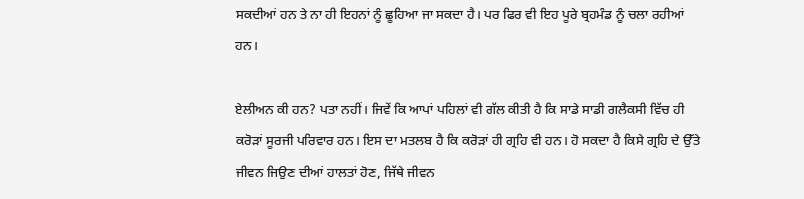ਸਕਦੀਆਂ ਹਨ ਤੇ ਨਾ ਹੀ ਇਹਨਾਂ ਨੂੰ ਛੂਹਿਆ ਜਾ ਸਕਦਾ ਹੈ। ਪਰ ਫਿਰ ਵੀ ਇਹ ਪੂਰੇ ਬ੍ਰਹਮੰਡ ਨੂੰ ਚਲਾ ਰਹੀਆਂ ਹਨ।

ਏਲੀਅਨ ਕੀ ਹਨ? ਪਤਾ ਨਹੀਂ। ਜਿਵੇਂ ਕਿ ਆਪਾਂ ਪਹਿਲਾਂ ਵੀ ਗੱਲ ਕੀਤੀ ਹੈ ਕਿ ਸਾਡੇ ਸਾਡੀ ਗਲੈਕਸੀ ਵਿੱਚ ਹੀ ਕਰੋੜਾਂ ਸੂਰਜੀ ਪਰਿਵਾਰ ਹਨ। ਇਸ ਦਾ ਮਤਲਬ ਹੈ ਕਿ ਕਰੋੜਾਂ ਹੀ ਗ੍ਰਹਿ ਵੀ ਹਨ। ਹੋ ਸਕਦਾ ਹੈ ਕਿਸੇ ਗ੍ਰਹਿ ਦੇ ਉੱਤੇ ਜੀਵਨ ਜਿਉਣ ਦੀਆਂ ਹਾਲਤਾਂ ਹੋਣ, ਜਿੱਥੇ ਜੀਵਨ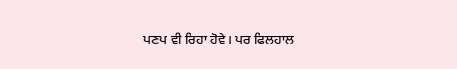ਪਣਪ ਵੀ ਰਿਹਾ ਹੋਵੇ। ਪਰ ਫਿਲਹਾਲ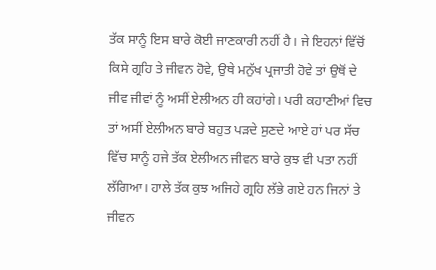ਤੱਕ ਸਾਨੂੰ ਇਸ ਬਾਰੇ ਕੋਈ ਜਾਣਕਾਰੀ ਨਹੀਂ ਹੈ। ਜੇ ਇਹਨਾਂ ਵਿੱਚੋਂ ਕਿਸੇ ਗ੍ਰਹਿ ਤੇ ਜੀਵਨ ਹੋਵੇ, ਉਥੇ ਮਨੁੱਖ ਪ੍ਰਜਾਤੀ ਹੋਵੇ ਤਾਂ ਉਥੋਂ ਦੇ ਜੀਵ ਜੀਵਾਂ ਨੂੰ ਅਸੀਂ ਏਲੀਅਨ ਹੀ ਕਹਾਂਗੇ। ਪਰੀ ਕਹਾਣੀਆਂ ਵਿਚ ਤਾਂ ਅਸੀਂ ਏਲੀਅਨ ਬਾਰੇ ਬਹੁਤ ਪੜਦੇ ਸੁਣਦੇ ਆਏ ਹਾਂ ਪਰ ਸੱਚ ਵਿੱਚ ਸਾਨੂੰ ਹਜੇ ਤੱਕ ਏਲੀਅਨ ਜੀਵਨ ਬਾਰੇ ਕੁਝ ਵੀ ਪਤਾ ਨਹੀਂ ਲੱਗਿਆ। ਹਾਲੇ ਤੱਕ ਕੁਝ ਅਜਿਹੇ ਗ੍ਰਹਿ ਲੱਭੇ ਗਏ ਹਨ ਜਿਨਾਂ ਤੇ ਜੀਵਨ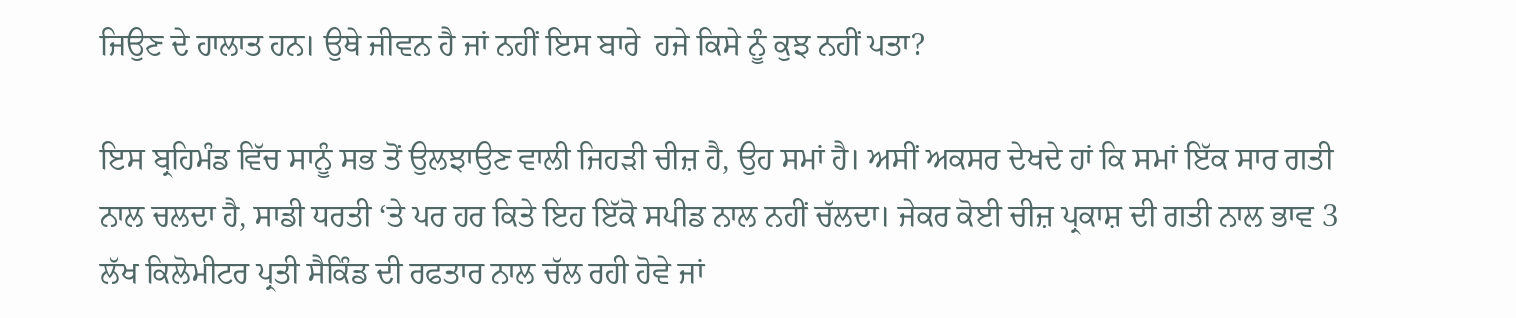ਜਿਉਣ ਦੇ ਹਾਲਾਤ ਹਨ। ਉਥੇ ਜੀਵਨ ਹੈ ਜਾਂ ਨਹੀਂ ਇਸ ਬਾਰੇ  ਹਜੇ ਕਿਸੇ ਨੂੰ ਕੁਝ ਨਹੀਂ ਪਤਾ?

ਇਸ ਬ੍ਰਹਿਮੰਡ ਵਿੱਚ ਸਾਨੂੰ ਸਭ ਤੋਂ ਉਲਝਾਉਣ ਵਾਲੀ ਜਿਹੜੀ ਚੀਜ਼ ਹੈ, ਉਹ ਸਮਾਂ ਹੈ। ਅਸੀਂ ਅਕਸਰ ਦੇਖਦੇ ਹਾਂ ਕਿ ਸਮਾਂ ਇੱਕ ਸਾਰ ਗਤੀ ਨਾਲ ਚਲਦਾ ਹੈ, ਸਾਡੀ ਧਰਤੀ ‘ਤੇ ਪਰ ਹਰ ਕਿਤੇ ਇਹ ਇੱਕੋ ਸਪੀਡ ਨਾਲ ਨਹੀਂ ਚੱਲਦਾ। ਜੇਕਰ ਕੋਈ ਚੀਜ਼ ਪ੍ਰਕਾਸ਼ ਦੀ ਗਤੀ ਨਾਲ ਭਾਵ 3 ਲੱਖ ਕਿਲੋਮੀਟਰ ਪ੍ਰਤੀ ਸੈਕਿੰਡ ਦੀ ਰਫਤਾਰ ਨਾਲ ਚੱਲ ਰਹੀ ਹੋਵੇ ਜਾਂ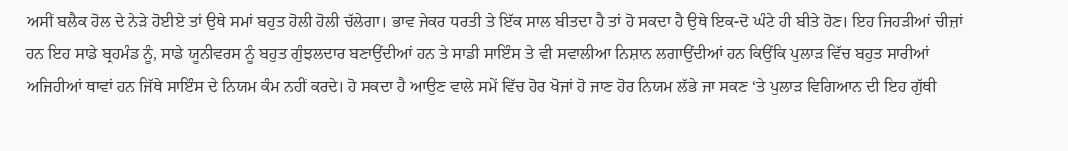ਅਸੀਂ ਬਲੈਕ ਹੋਲ ਦੇ ਨੇੜੇ ਹੋਈਏ ਤਾਂ ਉਥੇ ਸਮਾਂ ਬਹੁਤ ਹੋਲੀ ਹੋਲੀ ਚੱਲੇਗਾ। ਭਾਵ ਜੇਕਰ ਧਰਤੀ ਤੇ ਇੱਕ ਸਾਲ ਬੀਤਦਾ ਹੈ ਤਾਂ ਹੋ ਸਕਦਾ ਹੈ ਉਥੇ ਇਕ-ਦੋ ਘੰਟੇ ਹੀ ਬੀਤੇ ਹੋਣ। ਇਹ ਜਿਹੜੀਆਂ ਚੀਜ਼ਾਂ ਹਨ ਇਹ ਸਾਡੇ ਬ੍ਰਹਮੰਡ ਨੂੰ, ਸਾਡੇ ਯੂਨੀਵਰਸ ਨੂੰ ਬਹੁਤ ਗੁੰਝਲਦਾਰ ਬਣਾਉਂਦੀਆਂ ਹਨ ਤੇ ਸਾਡੀ ਸਾਇੰਸ ਤੇ ਵੀ ਸਵਾਲੀਆ ਨਿਸ਼ਾਨ ਲਗਾਉਂਦੀਆਂ ਹਨ ਕਿਉਂਕਿ ਪੁਲਾੜ ਵਿੱਚ ਬਹੁਤ ਸਾਰੀਆਂ ਅਜਿਹੀਆਂ ਥਾਵਾਂ ਹਨ ਜਿੱਥੇ ਸਾਇੰਸ ਦੇ ਨਿਯਮ ਕੰਮ ਨਹੀਂ ਕਰਦੇ। ਹੋ ਸਕਦਾ ਹੈ ਆਉਣ ਵਾਲੇ ਸਮੇਂ ਵਿੱਚ ਹੋਰ ਖੋਜਾਂ ਹੋ ਜਾਣ ਹੋਰ ਨਿਯਮ ਲੱਭੇ ਜਾ ਸਕਣ ‘ਤੇ ਪੁਲਾੜ ਵਿਗਿਆਨ ਦੀ ਇਹ ਗੁੱਥੀ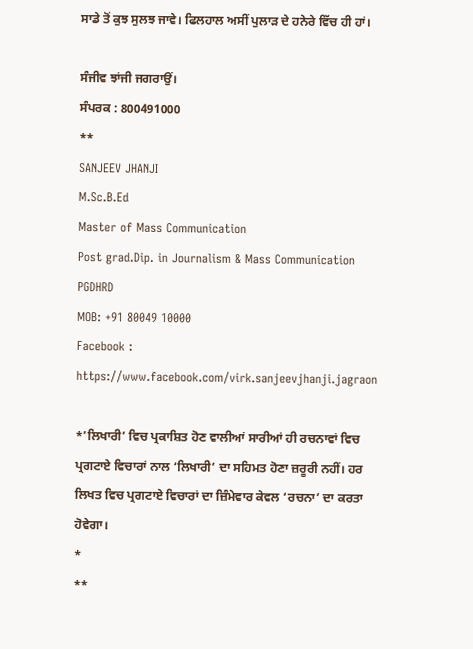ਸਾਡੇ ਤੋਂ ਕੁਝ ਸੁਲਝ ਜਾਵੇ। ਫਿਲਹਾਲ ਅਸੀਂ ਪੁਲਾੜ ਦੇ ਹਨੇਰੇ ਵਿੱਚ ਹੀ ਹਾਂ।

ਸੰਜੀਵ ਝਾਂਜੀ ਜਗਰਾਉਂ।
ਸੰਪਰਕ : 800491000
**
SANJEEV JHANJI
M.Sc.B.Ed
Master of Mass Communication
Post grad.Dip. in Journalism & Mass Communication
PGDHRD
MOB: +91 80049 10000
Facebook : https://www.facebook.com/virk.sanjeevjhanji.jagraon

*’ਲਿਖਾਰੀ’ ਵਿਚ ਪ੍ਰਕਾਸ਼ਿਤ ਹੋਣ ਵਾਲੀਆਂ ਸਾਰੀਆਂ ਹੀ ਰਚਨਾਵਾਂ ਵਿਚ ਪ੍ਰਗਟਾਏ ਵਿਚਾਰਾਂ ਨਾਲ ‘ਲਿਖਾਰੀ’ ਦਾ ਸਹਿਮਤ ਹੋਣਾ ਜ਼ਰੂਰੀ ਨਹੀਂ। ਹਰ ਲਿਖਤ ਵਿਚ ਪ੍ਰਗਟਾਏ ਵਿਚਾਰਾਂ ਦਾ ਜ਼ਿੰਮੇਵਾਰ ਕੇਵਲ ‘ਰਚਨਾ’ ਦਾ ਕਰਤਾ ਹੋਵੇਗਾ।
*
**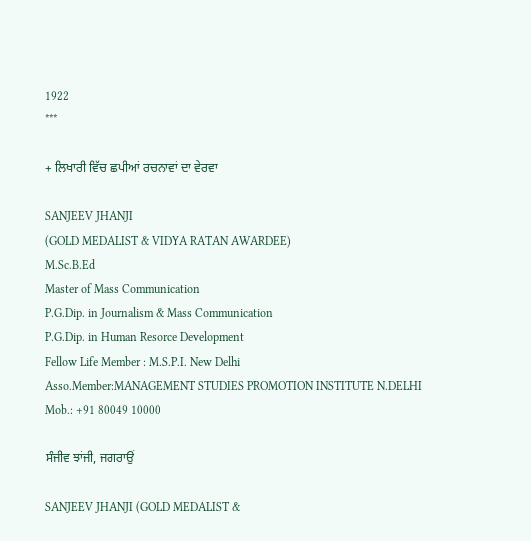1922
***

+ ਲਿਖਾਰੀ ਵਿੱਚ ਛਪੀਆਂ ਰਚਨਾਵਾਂ ਦਾ ਵੇਰਵਾ

SANJEEV JHANJI
(GOLD MEDALIST & VIDYA RATAN AWARDEE)
M.Sc.B.Ed
Master of Mass Communication
P.G.Dip. in Journalism & Mass Communication
P.G.Dip. in Human Resorce Development
Fellow Life Member : M.S.P.I. New Delhi
Asso.Member:MANAGEMENT STUDIES PROMOTION INSTITUTE N.DELHI
Mob.: +91 80049 10000

ਸੰਜੀਵ ਝਾਂਜੀ, ਜਗਰਾਉਂ

SANJEEV JHANJI (GOLD MEDALIST &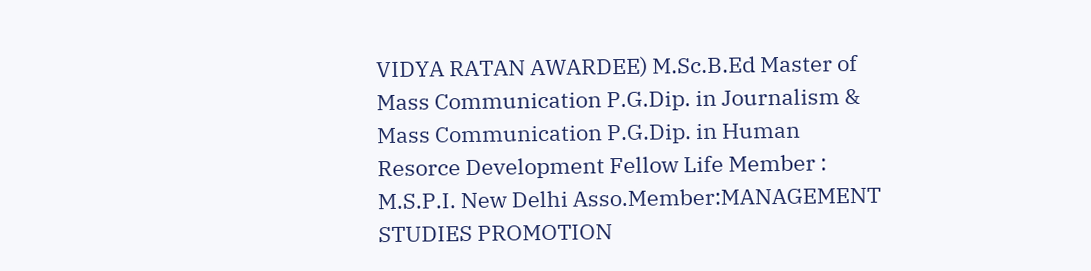VIDYA RATAN AWARDEE) M.Sc.B.Ed Master of Mass Communication P.G.Dip. in Journalism & Mass Communication P.G.Dip. in Human Resorce Development Fellow Life Member : M.S.P.I. New Delhi Asso.Member:MANAGEMENT STUDIES PROMOTION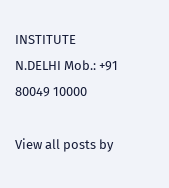INSTITUTE N.DELHI Mob.: +91 80049 10000

View all posts by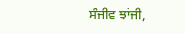ਸੰਜੀਵ ਝਾਂਜੀ,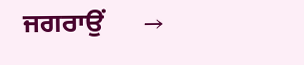ਜਗਰਾਉਂ      →